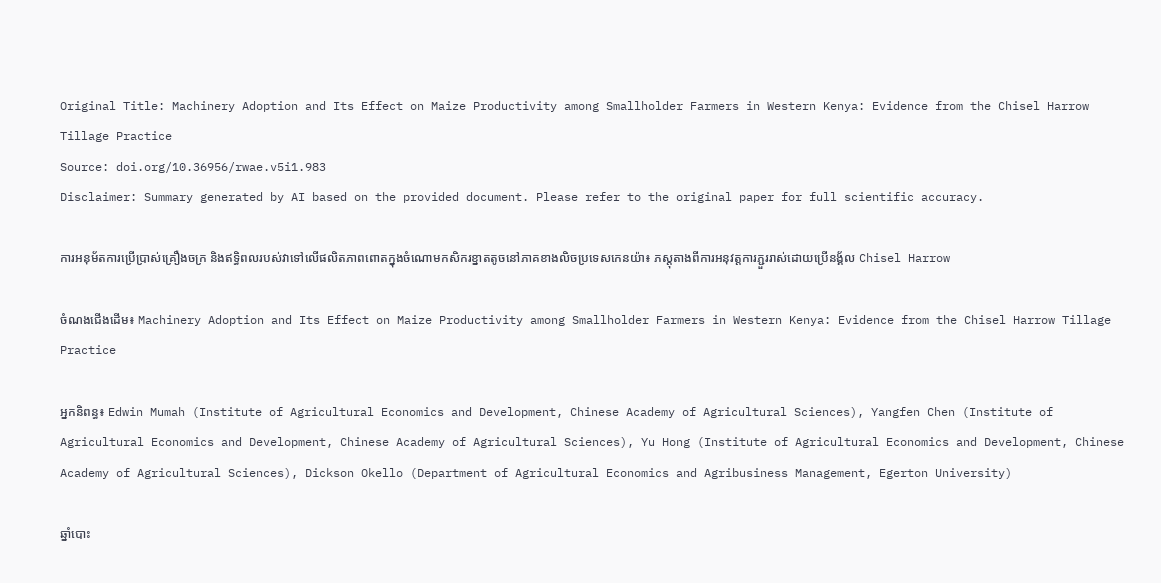Original Title: Machinery Adoption and Its Effect on Maize Productivity among Smallholder Farmers in Western Kenya: Evidence from the Chisel Harrow Tillage Practice
Source: doi.org/10.36956/rwae.v5i1.983
Disclaimer: Summary generated by AI based on the provided document. Please refer to the original paper for full scientific accuracy.

ការអនុម័តការប្រើប្រាស់គ្រឿងចក្រ និងឥទ្ធិពលរបស់វាទៅលើផលិតភាពពោតក្នុងចំណោមកសិករខ្នាតតូចនៅភាគខាងលិចប្រទេសកេនយ៉ា៖ ភស្តុតាងពីការអនុវត្តការភ្ជួររាស់ដោយប្រើនង្គ័ល Chisel Harrow

ចំណងជើងដើម៖ Machinery Adoption and Its Effect on Maize Productivity among Smallholder Farmers in Western Kenya: Evidence from the Chisel Harrow Tillage Practice

អ្នកនិពន្ធ៖ Edwin Mumah (Institute of Agricultural Economics and Development, Chinese Academy of Agricultural Sciences), Yangfen Chen (Institute of Agricultural Economics and Development, Chinese Academy of Agricultural Sciences), Yu Hong (Institute of Agricultural Economics and Development, Chinese Academy of Agricultural Sciences), Dickson Okello (Department of Agricultural Economics and Agribusiness Management, Egerton University)

ឆ្នាំបោះ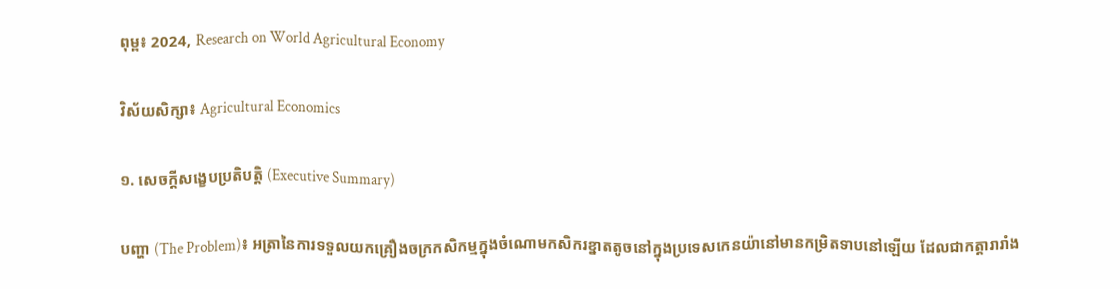ពុម្ព៖ 2024, Research on World Agricultural Economy

វិស័យសិក្សា៖ Agricultural Economics

១. សេចក្តីសង្ខេបប្រតិបត្តិ (Executive Summary)

បញ្ហា (The Problem)៖ អត្រានៃការទទួលយកគ្រឿងចក្រកសិកម្មក្នុងចំណោមកសិករខ្នាតតូចនៅក្នុងប្រទេសកេនយ៉ានៅមានកម្រិតទាបនៅឡើយ ដែលជាកត្តារារាំង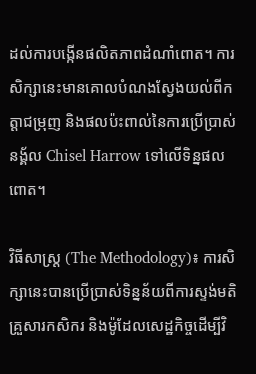ដល់ការបង្កើនផលិតភាពដំណាំពោត។ ការសិក្សានេះមានគោលបំណងស្វែងយល់ពីកត្តាជម្រុញ និងផលប៉ះពាល់នៃការប្រើប្រាស់នង្គ័ល Chisel Harrow ទៅលើទិន្នផលពោត។

វិធីសាស្ត្រ (The Methodology)៖ ការសិក្សានេះបានប្រើប្រាស់ទិន្នន័យពីការស្ទង់មតិគ្រួសារកសិករ និងម៉ូដែលសេដ្ឋកិច្ចដើម្បីវិ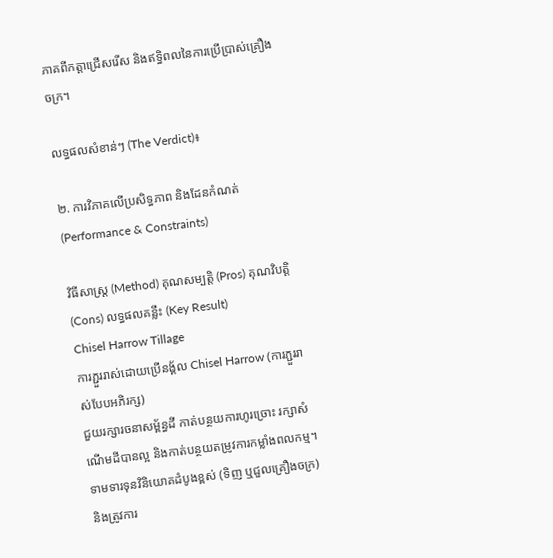ភាគពីកត្តាជ្រើសរើស និងឥទ្ធិពលនៃការប្រើប្រាស់គ្រឿងចក្រ។

លទ្ធផលសំខាន់ៗ (The Verdict)៖

២. ការវិភាគលើប្រសិទ្ធភាព និងដែនកំណត់ (Performance & Constraints)

វិធីសាស្ត្រ (Method) គុណសម្បត្តិ (Pros) គុណវិបត្តិ (Cons) លទ្ធផលគន្លឹះ (Key Result)
Chisel Harrow Tillage
ការភ្ជួររាស់ដោយប្រើនង្គ័ល Chisel Harrow (ការភ្ជួររាស់បែបអភិរក្ស)
ជួយរក្សារចនាសម្ព័ន្ធដី កាត់បន្ថយការហូរច្រោះ រក្សាសំណើមដីបានល្អ និងកាត់បន្ថយតម្រូវការកម្លាំងពលកម្ម។ ទាមទារទុនវិនិយោគដំបូងខ្ពស់ (ទិញ ឬជួលគ្រឿងចក្រ) និងត្រូវការ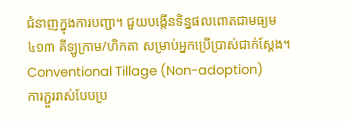ជំនាញក្នុងការបញ្ជា។ ជួយបង្កើនទិន្នផលពោតជាមធ្យម ៤១៣ គីឡូក្រាម/ហិកតា សម្រាប់អ្នកប្រើប្រាស់ជាក់ស្តែង។
Conventional Tillage (Non-adoption)
ការភ្ជួររាស់បែបប្រ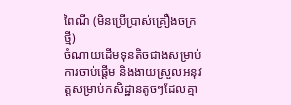ពៃណី (មិនប្រើប្រាស់គ្រឿងចក្រថ្មី)
ចំណាយដើមទុនតិចជាងសម្រាប់ការចាប់ផ្តើម និងងាយស្រួលអនុវត្តសម្រាប់កសិដ្ឋានតូចៗដែលគ្មា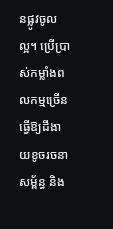នផ្លូវចូលល្អ។ ប្រើប្រាស់កម្លាំងពលកម្មច្រើន ធ្វើឱ្យដីងាយខូចរចនាសម្ព័ន្ធ និង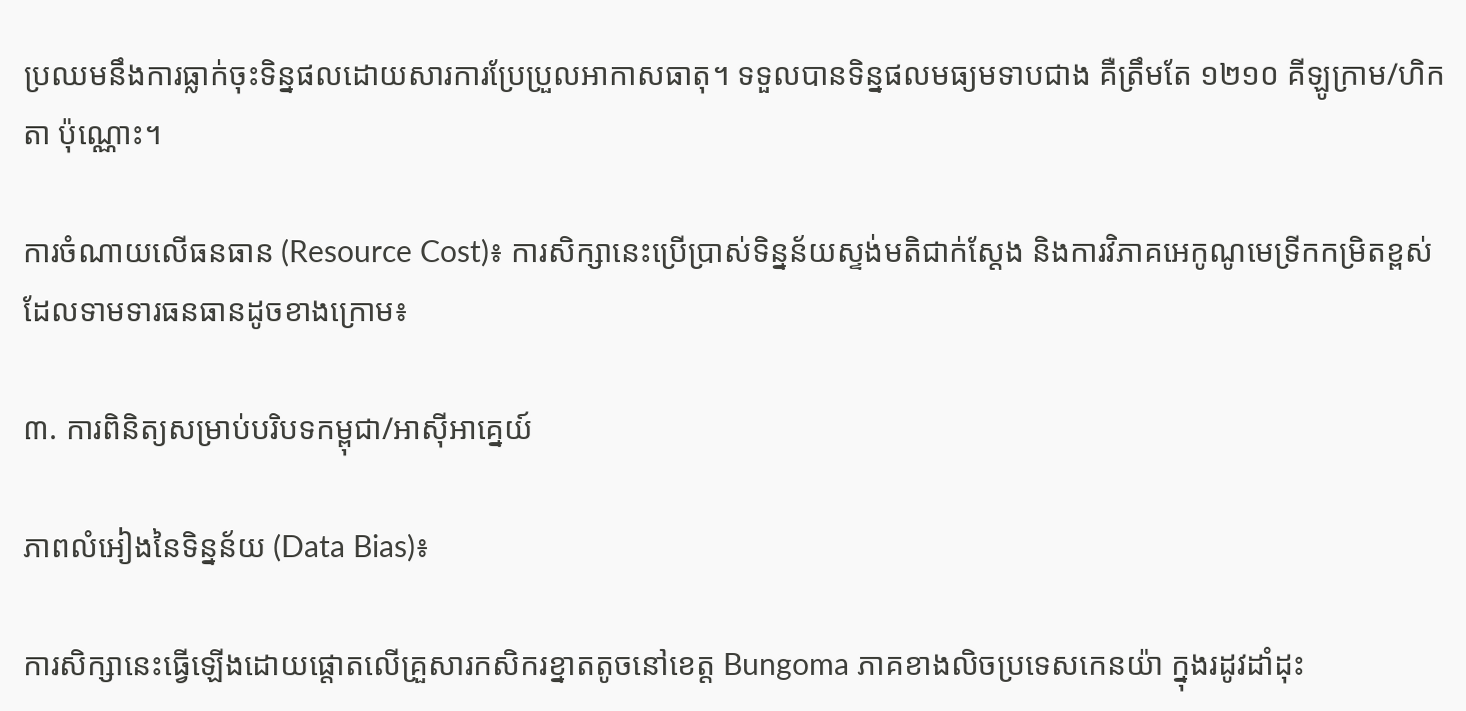ប្រឈមនឹងការធ្លាក់ចុះទិន្នផលដោយសារការប្រែប្រួលអាកាសធាតុ។ ទទួលបានទិន្នផលមធ្យមទាបជាង គឺត្រឹមតែ ១២១០ គីឡូក្រាម/ហិកតា ប៉ុណ្ណោះ។

ការចំណាយលើធនធាន (Resource Cost)៖ ការសិក្សានេះប្រើប្រាស់ទិន្នន័យស្ទង់មតិជាក់ស្តែង និងការវិភាគអេកូណូមេទ្រីកកម្រិតខ្ពស់ ដែលទាមទារធនធានដូចខាងក្រោម៖

៣. ការពិនិត្យសម្រាប់បរិបទកម្ពុជា/អាស៊ីអាគ្នេយ៍

ភាពលំអៀងនៃទិន្នន័យ (Data Bias)៖

ការសិក្សានេះធ្វើឡើងដោយផ្តោតលើគ្រួសារកសិករខ្នាតតូចនៅខេត្ត Bungoma ភាគខាងលិចប្រទេសកេនយ៉ា ក្នុងរដូវដាំដុះ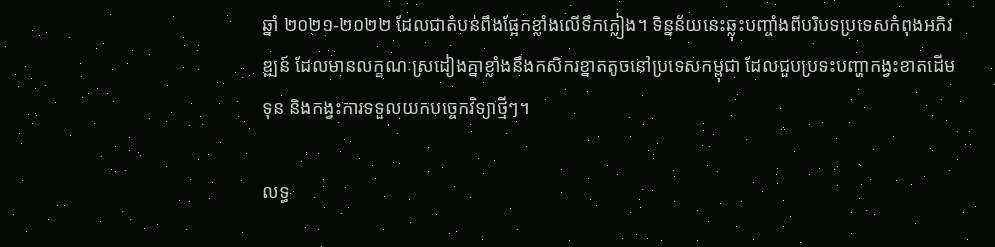ឆ្នាំ ២០២១-២០២២ ដែលជាតំបន់ពឹងផ្អែកខ្លាំងលើទឹកភ្លៀង។ ទិន្នន័យនេះឆ្លុះបញ្ចាំងពីបរិបទប្រទេសកំពុងអភិវឌ្ឍន៍ ដែលមានលក្ខណៈស្រដៀងគ្នាខ្លាំងនឹងកសិករខ្នាតតូចនៅប្រទេសកម្ពុជា ដែលជួបប្រទះបញ្ហាកង្វះខាតដើមទុន និងកង្វះការទទួលយកបច្ចេកវិទ្យាថ្មីៗ។

លទ្ធ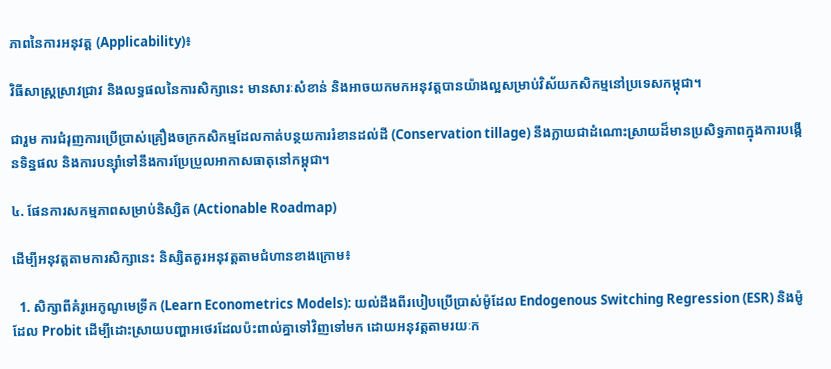ភាពនៃការអនុវត្ត (Applicability)៖

វិធីសាស្ត្រស្រាវជ្រាវ និងលទ្ធផលនៃការសិក្សានេះ មានសារៈសំខាន់ និងអាចយកមកអនុវត្តបានយ៉ាងល្អសម្រាប់វិស័យកសិកម្មនៅប្រទេសកម្ពុជា។

ជារួម ការជំរុញការប្រើប្រាស់គ្រឿងចក្រកសិកម្មដែលកាត់បន្ថយការរំខានដល់ដី (Conservation tillage) នឹងក្លាយជាដំណោះស្រាយដ៏មានប្រសិទ្ធភាពក្នុងការបង្កើនទិន្នផល និងការបន្ស៊ាំទៅនឹងការប្រែប្រួលអាកាសធាតុនៅកម្ពុជា។

៤. ផែនការសកម្មភាពសម្រាប់និស្សិត (Actionable Roadmap)

ដើម្បីអនុវត្តតាមការសិក្សានេះ និស្សិតគួរអនុវត្តតាមជំហានខាងក្រោម៖

  1. សិក្សាពីគំរូអេកូណូមេទ្រីក (Learn Econometrics Models): យល់ដឹងពីរបៀបប្រើប្រាស់ម៉ូដែល Endogenous Switching Regression (ESR) និងម៉ូដែល Probit ដើម្បីដោះស្រាយបញ្ហាអថេរដែលប៉ះពាល់គ្នាទៅវិញទៅមក ដោយអនុវត្តតាមរយៈក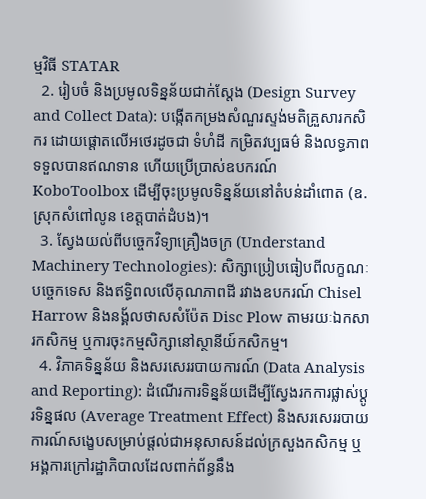ម្មវិធី STATAR
  2. រៀបចំ និងប្រមូលទិន្នន័យជាក់ស្តែង (Design Survey and Collect Data): បង្កើតកម្រងសំណួរស្ទង់មតិគ្រួសារកសិករ ដោយផ្តោតលើអថេរដូចជា ទំហំដី កម្រិតវប្បធម៌ និងលទ្ធភាពទទួលបានឥណទាន ហើយប្រើប្រាស់ឧបករណ៍ KoboToolbox ដើម្បីចុះប្រមូលទិន្នន័យនៅតំបន់ដាំពោត (ឧ. ស្រុកសំពៅលូន ខេត្តបាត់ដំបង)។
  3. ស្វែងយល់ពីបច្ចេកវិទ្យាគ្រឿងចក្រ (Understand Machinery Technologies): សិក្សាប្រៀបធៀបពីលក្ខណៈបច្ចេកទេស និងឥទ្ធិពលលើគុណភាពដី រវាងឧបករណ៍ Chisel Harrow និងនង្គ័លថាសសំប៉ែត Disc Plow តាមរយៈឯកសារកសិកម្ម ឬការចុះកម្មសិក្សានៅស្ថានីយ៍កសិកម្ម។
  4. វិភាគទិន្នន័យ និងសរសេររបាយការណ៍ (Data Analysis and Reporting): ដំណើរការទិន្នន័យដើម្បីស្វែងរកការផ្លាស់ប្តូរទិន្នផល (Average Treatment Effect) និងសរសេររបាយការណ៍សង្ខេបសម្រាប់ផ្តល់ជាអនុសាសន៍ដល់ក្រសួងកសិកម្ម ឬអង្គការក្រៅរដ្ឋាភិបាលដែលពាក់ព័ន្ធនឹង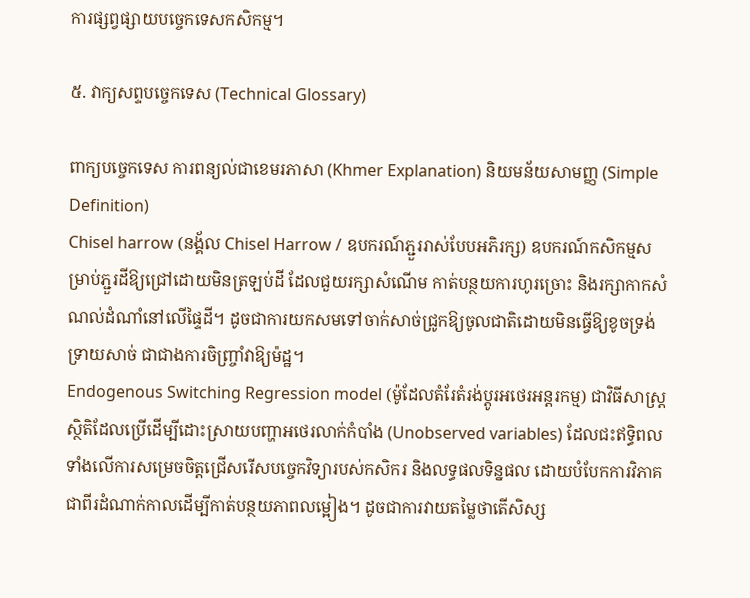ការផ្សព្វផ្សាយបច្ចេកទេសកសិកម្ម។

៥. វាក្យសព្ទបច្ចេកទេស (Technical Glossary)

ពាក្យបច្ចេកទេស ការពន្យល់ជាខេមរភាសា (Khmer Explanation) និយមន័យសាមញ្ញ (Simple Definition)
Chisel harrow (នង្គ័ល Chisel Harrow / ឧបករណ៍ភ្ជួររាស់បែបអភិរក្ស) ឧបករណ៍កសិកម្មសម្រាប់ភ្ជួរដីឱ្យជ្រៅដោយមិនត្រឡប់ដី ដែលជួយរក្សាសំណើម កាត់បន្ថយការហូរច្រោះ និងរក្សាកាកសំណល់ដំណាំនៅលើផ្ទៃដី។ ដូចជាការយកសមទៅចាក់សាច់ជ្រូកឱ្យចូលជាតិដោយមិនធ្វើឱ្យខូចទ្រង់ទ្រាយសាច់ ជាជាងការចិញ្ច្រាំវាឱ្យម៉ដ្ឋ។
Endogenous Switching Regression model (ម៉ូដែលតំរែតំរង់ប្តូរអថេរអន្តរកម្ម) ជាវិធីសាស្ត្រស្ថិតិដែលប្រើដើម្បីដោះស្រាយបញ្ហាអថេរលាក់កំបាំង (Unobserved variables) ដែលជះឥទ្ធិពលទាំងលើការសម្រេចចិត្តជ្រើសរើសបច្ចេកវិទ្យារបស់កសិករ និងលទ្ធផលទិន្នផល ដោយបំបែកការវិភាគជាពីរដំណាក់កាលដើម្បីកាត់បន្ថយភាពលម្អៀង។ ដូចជាការវាយតម្លៃថាតើសិស្ស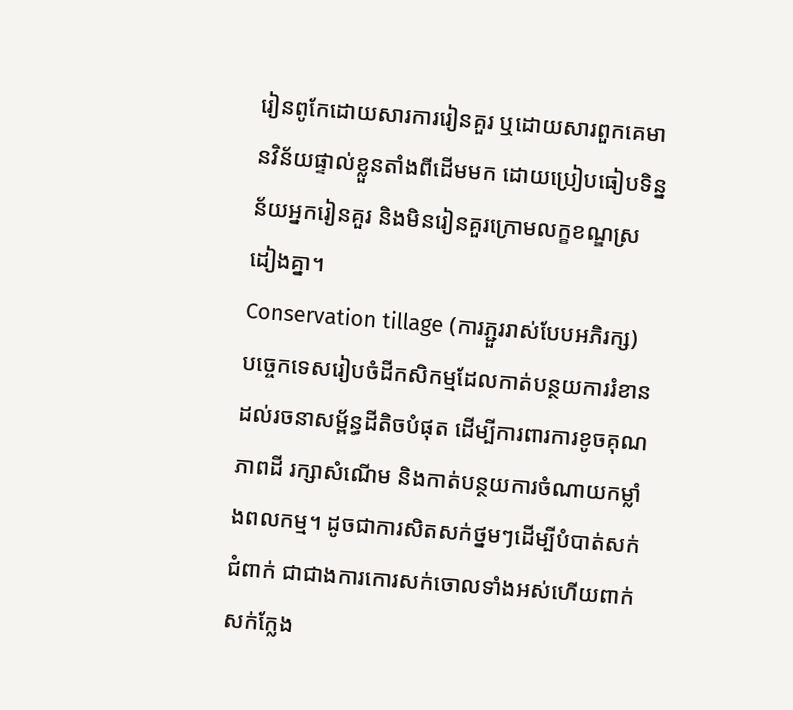រៀនពូកែដោយសារការរៀនគួរ ឬដោយសារពួកគេមានវិន័យផ្ទាល់ខ្លួនតាំងពីដើមមក ដោយប្រៀបធៀបទិន្នន័យអ្នករៀនគួរ និងមិនរៀនគួរក្រោមលក្ខខណ្ឌស្រដៀងគ្នា។
Conservation tillage (ការភ្ជួររាស់បែបអភិរក្ស) បច្ចេកទេសរៀបចំដីកសិកម្មដែលកាត់បន្ថយការរំខានដល់រចនាសម្ព័ន្ធដីតិចបំផុត ដើម្បីការពារការខូចគុណភាពដី រក្សាសំណើម និងកាត់បន្ថយការចំណាយកម្លាំងពលកម្ម។ ដូចជាការសិតសក់ថ្នមៗដើម្បីបំបាត់សក់ជំពាក់ ជាជាងការកោរសក់ចោលទាំងអស់ហើយពាក់សក់ក្លែង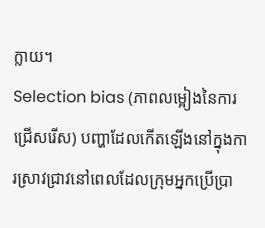ក្លាយ។
Selection bias (ភាពលម្អៀងនៃការជ្រើសរើស) បញ្ហាដែលកើតឡើងនៅក្នុងការស្រាវជ្រាវនៅពេលដែលក្រុមអ្នកប្រើប្រា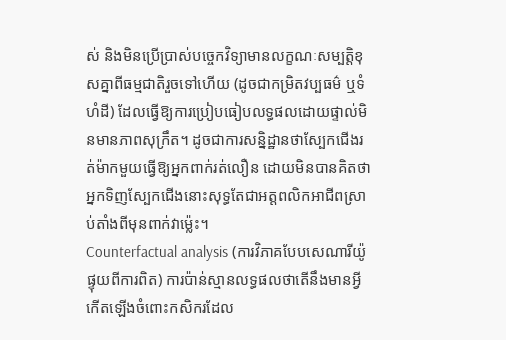ស់ និងមិនប្រើប្រាស់បច្ចេកវិទ្យាមានលក្ខណៈសម្បត្តិខុសគ្នាពីធម្មជាតិរួចទៅហើយ (ដូចជាកម្រិតវប្បធម៌ ឬទំហំដី) ដែលធ្វើឱ្យការប្រៀបធៀបលទ្ធផលដោយផ្ទាល់មិនមានភាពសុក្រឹត។ ដូចជាការសន្និដ្ឋានថាស្បែកជើងរត់ម៉ាកមួយធ្វើឱ្យអ្នកពាក់រត់លឿន ដោយមិនបានគិតថាអ្នកទិញស្បែកជើងនោះសុទ្ធតែជាអត្តពលិកអាជីពស្រាប់តាំងពីមុនពាក់វាម្ល៉េះ។
Counterfactual analysis (ការវិភាគបែបសេណារីយ៉ូផ្ទុយពីការពិត) ការប៉ាន់ស្មានលទ្ធផលថាតើនឹងមានអ្វីកើតឡើងចំពោះកសិករដែល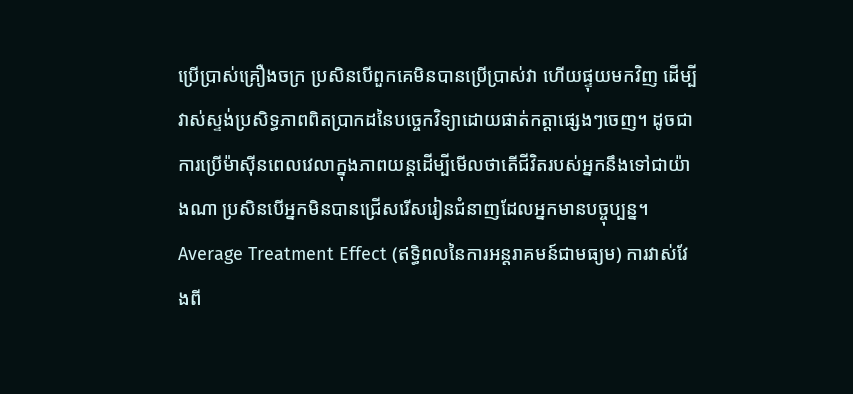ប្រើប្រាស់គ្រឿងចក្រ ប្រសិនបើពួកគេមិនបានប្រើប្រាស់វា ហើយផ្ទុយមកវិញ ដើម្បីវាស់ស្ទង់ប្រសិទ្ធភាពពិតប្រាកដនៃបច្ចេកវិទ្យាដោយផាត់កត្តាផ្សេងៗចេញ។ ដូចជាការប្រើម៉ាស៊ីនពេលវេលាក្នុងភាពយន្តដើម្បីមើលថាតើជីវិតរបស់អ្នកនឹងទៅជាយ៉ាងណា ប្រសិនបើអ្នកមិនបានជ្រើសរើសរៀនជំនាញដែលអ្នកមានបច្ចុប្បន្ន។
Average Treatment Effect (ឥទ្ធិពលនៃការអន្តរាគមន៍ជាមធ្យម) ការវាស់វែងពី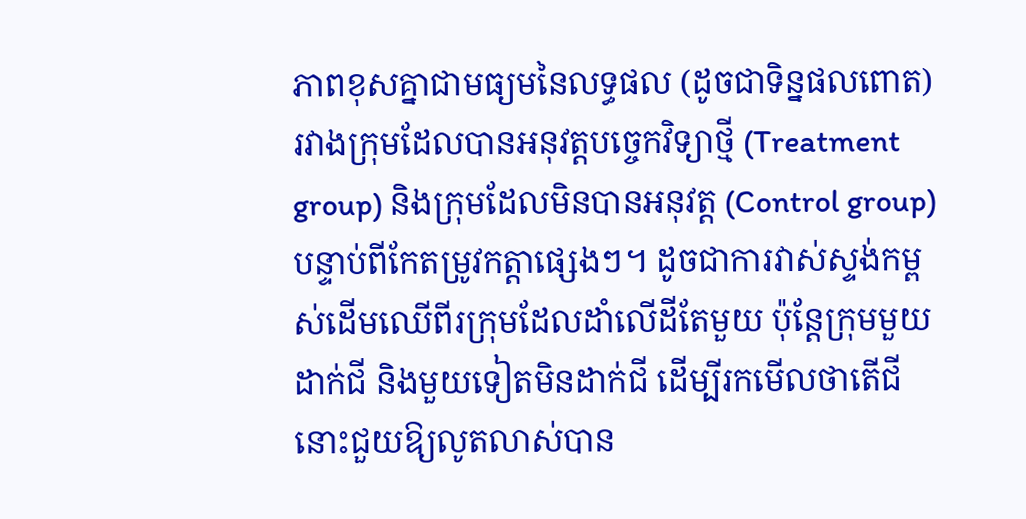ភាពខុសគ្នាជាមធ្យមនៃលទ្ធផល (ដូចជាទិន្នផលពោត) រវាងក្រុមដែលបានអនុវត្តបច្ចេកវិទ្យាថ្មី (Treatment group) និងក្រុមដែលមិនបានអនុវត្ត (Control group) បន្ទាប់ពីកែតម្រូវកត្តាផ្សេងៗ។ ដូចជាការវាស់ស្ទង់កម្ពស់ដើមឈើពីរក្រុមដែលដាំលើដីតែមួយ ប៉ុន្តែក្រុមមួយដាក់ជី និងមួយទៀតមិនដាក់ជី ដើម្បីរកមើលថាតើជីនោះជួយឱ្យលូតលាស់បាន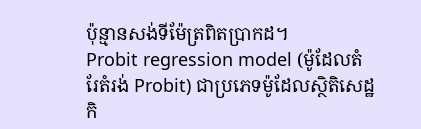ប៉ុន្មានសង់ទីម៉ែត្រពិតប្រាកដ។
Probit regression model (ម៉ូដែលតំរែតំរង់ Probit) ជាប្រភេទម៉ូដែលស្ថិតិសេដ្ឋកិ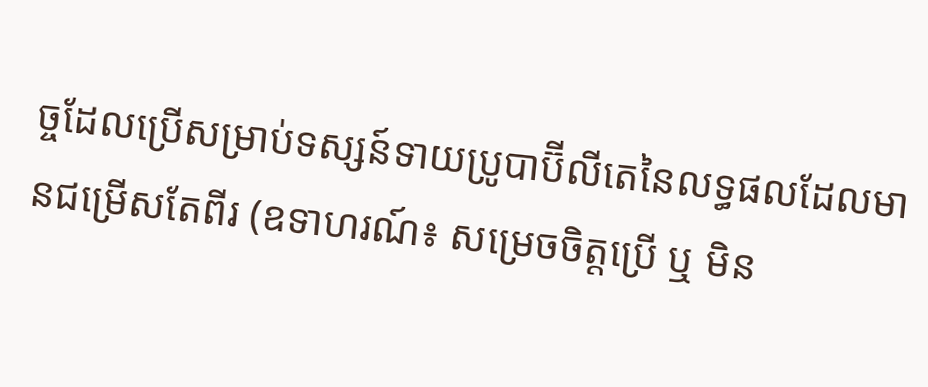ច្ចដែលប្រើសម្រាប់ទស្សន៍ទាយប្រូបាប៊ីលីតេនៃលទ្ធផលដែលមានជម្រើសតែពីរ (ឧទាហរណ៍៖ សម្រេចចិត្តប្រើ ឬ មិន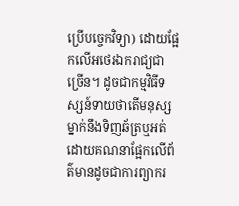ប្រើបច្ចេកវិទ្យា) ដោយផ្អែកលើអថេរឯករាជ្យជាច្រើន។ ដូចជាកម្មវិធីទស្សន៍ទាយថាតើមនុស្សម្នាក់នឹងទិញឆ័ត្រឬអត់ ដោយគណនាផ្អែកលើព័ត៌មានដូចជាការព្យាករ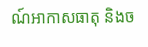ណ៍អាកាសធាតុ និងច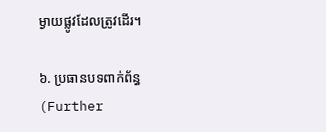ម្ងាយផ្លូវដែលត្រូវដើរ។

៦. ប្រធានបទពាក់ព័ន្ធ (Further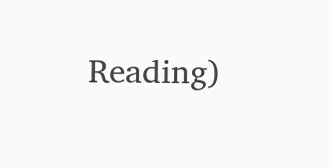Reading)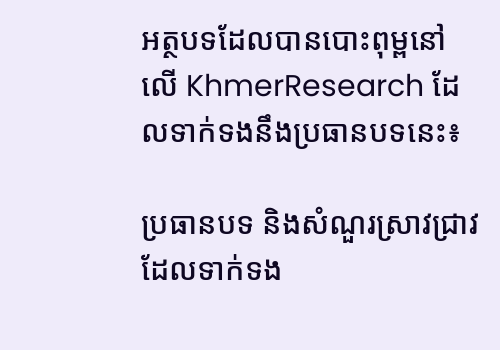អត្ថបទដែលបានបោះពុម្ពនៅលើ KhmerResearch ដែលទាក់ទងនឹងប្រធានបទនេះ៖

ប្រធានបទ និងសំណួរស្រាវជ្រាវដែលទាក់ទង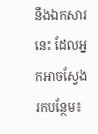នឹងឯកសារនេះ ដែលអ្នកអាចស្វែងរកបន្ថែម៖